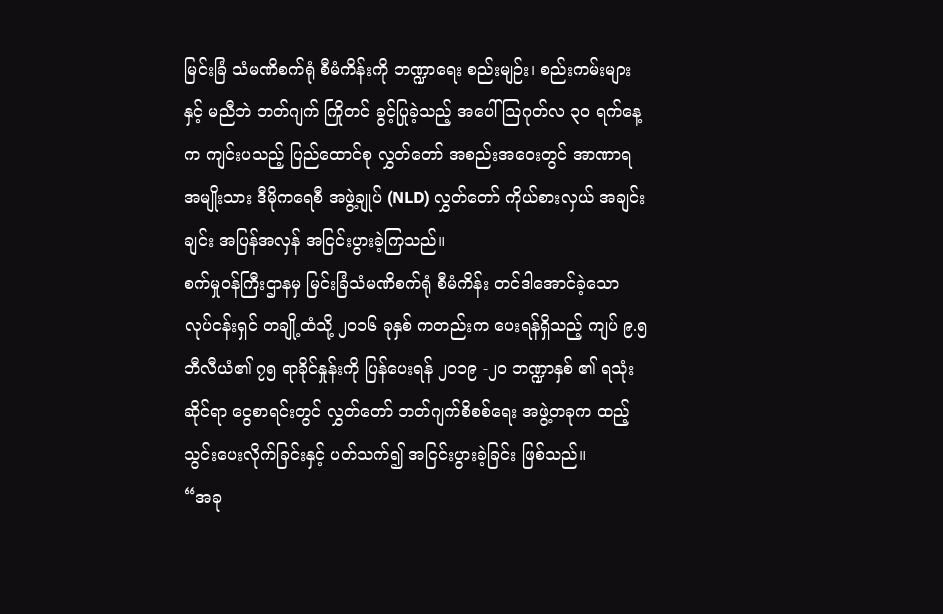မြင်းခြံ သံမဏိစက်ရုံ စီမံကိန်းကို ဘဏ္ဍာရေး စည်းမျဉ်း၊ စည်းကမ်းများနှင့် မညီဘဲ ဘတ်ဂျက် ကြိုတင် ခွင့်ပြုခဲ့သည့် အပေါ် သြဂုတ်လ ၃၀ ရက်နေ့က ကျင်းပသည့် ပြည်ထောင်စု လွှတ်တော် အစည်းအဝေးတွင် အာဏာရ အမျိုးသား ဒီမိုကရေစီ အဖွဲ့ချုပ် (NLD) လွှတ်တော် ကိုယ်စားလှယ် အချင်းချင်း အပြန်အလှန် အငြင်းပွားခဲ့ကြသည်။
စက်မှုဝန်ကြီးဌာနမှ မြင်းခြံသံမဏိစက်ရုံ စီမံကိန်း တင်ဒါအောင်ခဲ့သော လုပ်ငန်းရှင် တချို့ထံသို့ ၂၀၁၆ ခုနှစ် ကတည်းက ပေးရန်ရှိသည့် ကျပ် ၉.၅ ဘီလီယံ၏ ၇၅ ရာခိုင်နှုန်းကို ပြန်ပေးရန် ၂၀၁၉ -၂၀ ဘဏ္ဍာနှစ် ၏ ရသုံးဆိုင်ရာ ငွေစာရင်းတွင် လွှတ်တော် ဘတ်ဂျက်စိစစ်ရေး အဖွဲ့တခုက ထည့်သွင်းပေးလိုက်ခြင်းနှင့် ပတ်သက်၍ အငြင်းပွားခဲ့ခြင်း ဖြစ်သည်။
“အခု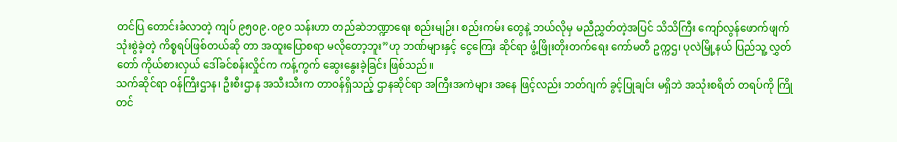တင်ပြ တောင်းခံလာတဲ့ ကျပ် ၉၅၀၉.၀၉၀ သန်းဟာ တည်ဆဲဘဏ္ဍာရေး စည်းမျဉ်း၊ စည်းကမ်း တွေနဲ့ ဘယ်လိုမှ မညီညွှတ်တဲ့အပြင် သိသိကြီး ကျော်လွန်ဖောက်ဖျက် သုံးစွဲခဲ့တဲ့ ကိစ္စရပ်ဖြစ်တယ်ဆို တာ အထူးပြောစရာ မလိုတော့ဘူး”ဟု ဘဏ်များနှင့် ငွေကြေး ဆိုင်ရာ ဖွံ့ဖြိုးတိုးတက်ရေး ကော်မတီ ဥက္ကဌ၊ ပုလဲမြို့နယ် ပြည်သူ့ လွှတ်တော် ကိုယ်စားလှယ် ဒေါ်ခင်စန်းလှိုင်က ကန့်ကွက် ဆွေးနွေးခဲ့ခြင်း ဖြစ်သည်။
သက်ဆိုင်ရာ ဝန်ကြီးဌာန၊ ဦးစီးဌာန အသီးသီးက တာဝန်ရှိသည့် ဌာနဆိုင်ရာ အကြီးအကဲများ အနေ ဖြင့်လည်း ဘတ်ဂျက် ခွင့်ပြုချင်း မရှိဘဲ အသုံးစရိတ် တရပ်ကို ကြိုတင်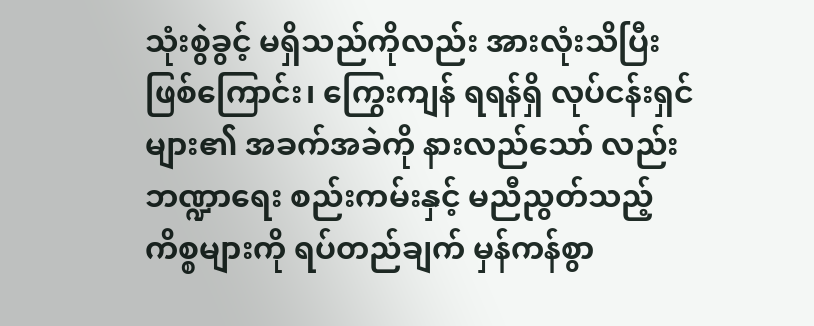သုံးစွဲခွင့် မရှိသည်ကိုလည်း အားလုံးသိပြီး ဖြစ်ကြောင်း၊ ကြွေးကျန် ရရန်ရှိ လုပ်ငန်းရှင်များ၏ အခက်အခဲကို နားလည်သော် လည်း ဘဏ္ဍာရေး စည်းကမ်းနှင့် မညီညွတ်သည့် ကိစ္စများကို ရပ်တည်ချက် မှန်ကန်စွာ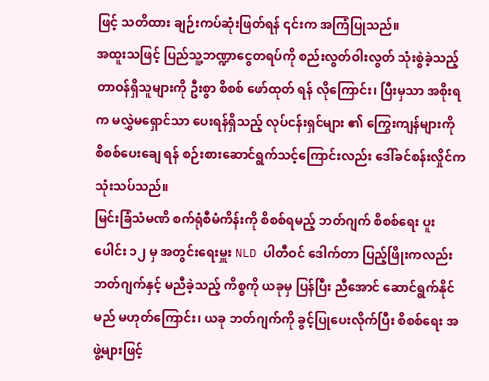ဖြင့် သတိထား ချဉ်းကပ်ဆုံးဖြတ်ရန် ၎င်းက အကြံပြုသည်။
အထူးသဖြင့် ပြည်သူ့ဘဏ္ဍာငွေတရပ်ကို စည်းလွတ်ဝါးလွတ် သုံးစွဲခဲ့သည့် တာဝန်ရှိသူများကို ဦးစွာ စိစစ် ဖော်ထုတ် ရန် လိုကြောင်း၊ ပြီးမှသာ အစိုးရက မလွှဲမရှောင်သာ ပေးရန်ရှိသည့် လုပ်ငန်းရှင်များ ၏ ကြွေးကျန်များကို စိစစ်ပေးချေ ရန် စဉ်းစားဆောင်ရွက်သင့်ကြောင်းလည်း ဒေါ်ခင်စန်းလှိုင်က သုံးသပ်သည်။
မြင်းခြံသံမဏိ စက်ရုံစီမံကိန်းကို စိစစ်ရမည့် ဘတ်ဂျက် စိစစ်ရေး ပူးပေါင်း ၁၂ မှ အတွင်းရေးမှူး NLD ပါတီဝင် ဒေါက်တာ ပြည့်ဖြိုးကလည်း ဘတ်ဂျက်နှင့် မညီခဲ့သည့် ကိစ္စကို ယခုမှ ပြန်ပြီး ညီအောင် ဆောင်ရွက်နိုင်မည် မဟုတ်ကြောင်း၊ ယခု ဘတ်ဂျက်ကို ခွင့်ပြုပေးလိုက်ပြီး စိစစ်ရေး အဖွဲ့များဖြင့်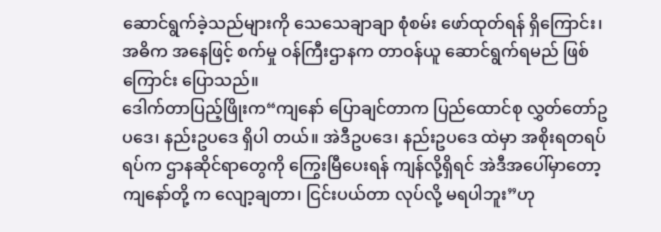ဆောင်ရွက်ခဲ့သည်များကို သေသေချာချာ စုံစမ်း ဖော်ထုတ်ရန် ရှိကြောင်း၊ အဓိက အနေဖြင့် စက်မှု ဝန်ကြီးဌာနက တာဝန်ယူ ဆောင်ရွက်ရမည် ဖြစ်ကြောင်း ပြောသည်။
ဒေါက်တာပြည့်ဖြိုးက“ကျနော် ပြောချင်တာက ပြည်ထောင်စု လွှတ်တော်ဥပဒေ၊ နည်းဥပဒေ ရှိပါ တယ်။ အဲဒီဥပဒေ၊ နည်းဥပဒေ ထဲမှာ အစိုးရတရပ်ရပ်က ဌာနဆိုင်ရာတွေကို ကြွေးမြီပေးရန် ကျန်လို့ရှိရင် အဲဒီအပေါ်မှာတော့ ကျနော်တို့ က လျော့ချတာ၊ ငြင်းပယ်တာ လုပ်လို့ မရပါဘူး”ဟု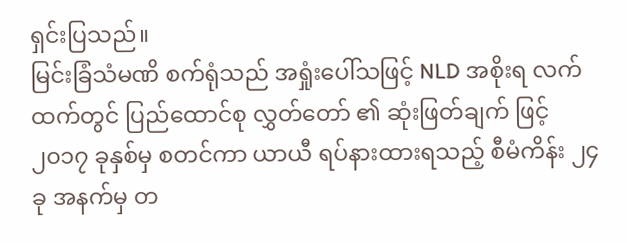ရှင်းပြသည်။
မြင်းခြံသံမဏိ စက်ရုံသည် အရှုံးပေါ်သဖြင့် NLD အစိုးရ လက်ထက်တွင် ပြည်ထောင်စု လွှတ်တော် ၏ ဆုံးဖြတ်ချက် ဖြင့် ၂၀၁၇ ခုနှစ်မှ စတင်ကာ ယာယီ ရပ်နားထားရသည့် စီမံကိန်း ၂၄ ခု အနက်မှ တ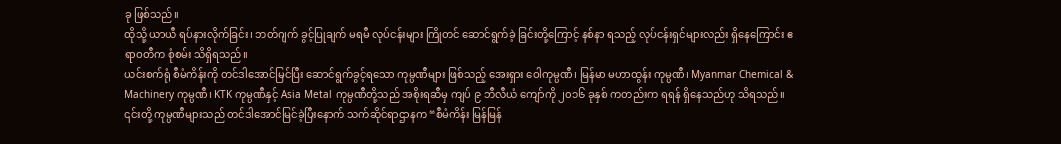ခု ဖြစ်သည်။
ထိုသို့ ယာယီ ရပ်နားလိုက်ခြင်း၊ ဘတ်ဂျက် ခွင့်ပြုချက် မရမီ လုပ်ငန်းများ ကြိုတင် ဆောင်ရွက်ခဲ့ ခြင်းတို့ကြောင့် နစ်နာ ရသည့် လုပ်ငန်းရှင်များလည်း ရှိနေကြောင်း ဧရာဝတီက စုံစမ်း သိရှိရသည်။
ယင်းစက်ရုံ စီမံကိန်းကို တင်ဒါအောင်မြင်ပြီး ဆောင်ရွက်ခွင့်ရသော ကုမ္ပဏီများ ဖြစ်သည့် အေးရှား ဝေါကုမ္ပဏီ၊ မြန်မာ မဟာထွန်း ကုမ္ပဏီ၊ Myanmar Chemical & Machinery ကုမ္ပဏီ၊ KTK ကုမ္ပဏီနှင့် Asia Metal ကုမ္ပဏီတို့သည် အစိုးရဆီမှ ကျပ် ၉ ဘီလီယံ ကျော်ကို ၂၀၁၆ ခုနှစ် ကတည်းက ရရန် ရှိနေသည်ဟု သိရသည်။
၎င်းတို့ ကုမ္ပဏီများသည် တင်ဒါအောင်မြင်ခဲ့ပြီးနောက် သက်ဆိုင်ရာဌာနက “စီမံကိန်း မြန်မြန်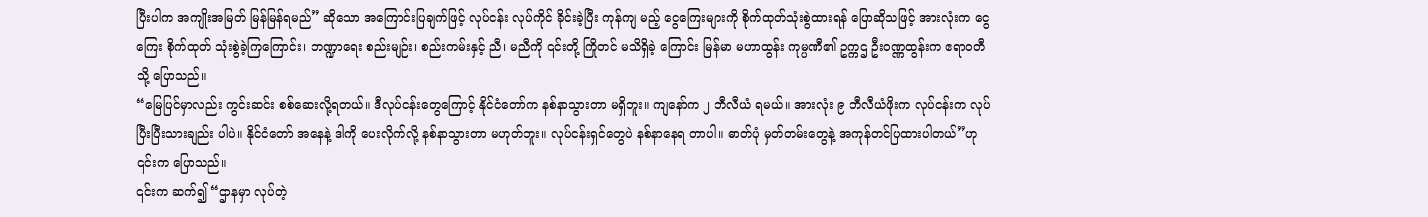ပြီးပါက အကျိုးအမြတ် မြန်မြန်ရမည်” ဆိုသော အကြောင်းပြချက်ဖြင့် လုပ်ငန်း လုပ်ကိုင် ခိုင်းခဲ့ပြီး ကုန်ကျ မည့် ငွေကြေးများကို စိုက်ထုတ်သုံးစွဲထားရန် ပြောဆိုသဖြင့် အားလုံးက ငွေကြေး စိုက်ထုတ် သုံးစွဲခဲ့ကြကြောင်း၊ ဘဏ္ဍာရေး စည်းမျဉ်း၊ စည်းကမ်းနှင့် ညီ၊ မညီကို ၎င်းတို့ ကြိုတင် မသိရှိခဲ့ ကြောင်း မြန်မာ မဟာထွန်း ကုမ္ပဏီ၏ ဥက္ကဌ ဦးဝဏ္ဏထွန်းက ဧရာဝတီသို့ ပြောသည်။
“မြေပြင်မှာလည်း ကွင်းဆင်း စစ်ဆေးလို့ရတယ်။ ဒီလုပ်ငန်းတွေကြောင့် နိုင်ငံတော်က နစ်နာသွားတာ မရှိဘူး။ ကျနော်က ၂ ဘီလီယံ ရမယ်။ အားလုံး ၉ ဘီလီယံဖိုးက လုပ်ငန်းက လုပ်ပြီးပြီးသားချည်း ပါပဲ။ နိုင်ငံတော် အနေနဲ့ ဒါကို ပေးလိုက်လို့ နစ်နာသွားတာ မဟုတ်ဘူး။ လုပ်ငန်းရှင်တွေပဲ နစ်နာနေရ တာပါ။ ဓာတ်ပုံ မှတ်တမ်းတွေနဲ့ အကုန်တင်ပြထားပါတယ်”ဟု ၎င်းက ပြောသည်။
၎င်းက ဆက်၍ “ဌာနမှာ လုပ်တဲ့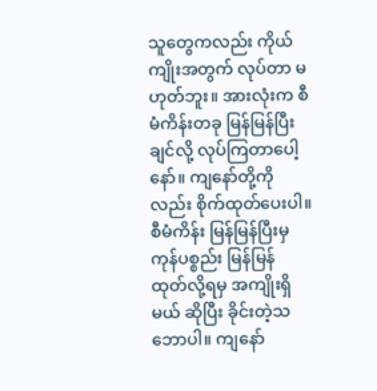သူတွေကလည်း ကိုယ်ကျိုးအတွက် လုပ်တာ မဟုတ်ဘူး။ အားလုံးက စီမံကိန်းတခု မြန်မြန်ပြီးချင်လို့ လုပ်ကြတာပေါ့နော်။ ကျနော်တို့ကိုလည်း စိုက်ထုတ်ပေးပါ။ စီမံကိန်း မြန်မြန်ပြီးမှ ကုန်ပစ္စည်း မြန်မြန် ထုတ်လို့ရမှ အကျိုးရှိမယ် ဆိုပြီး ခိုင်းတဲ့သဘောပါ။ ကျနော်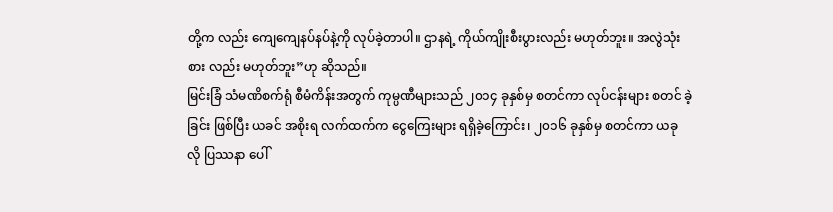တို့က လည်း ကျေကျေနပ်နပ်နဲ့ကို လုပ်ခဲ့တာပါ။ ဌာနရဲ့ ကိုယ်ကျိုးစီးပွားလည်း မဟုတ်ဘူး။ အလွဲသုံးစား လည်း မဟုတ်ဘူး”ဟု ဆိုသည်။
မြင်းခြံ သံမဏိစက်ရုံ စီမံကိန်းအတွက် ကုမ္ပဏီများသည် ၂၀၁၄ ခုနှစ်မှ စတင်ကာ လုပ်ငန်းများ စတင် ခဲ့ခြင်း ဖြစ်ပြီး ယခင် အစိုးရ လက်ထက်က ငွေကြေးများ ရရှိခဲ့ကြောင်း၊ ၂၀၁၆ ခုနှစ်မှ စတင်ကာ ယခု လို ပြဿနာ ပေါ်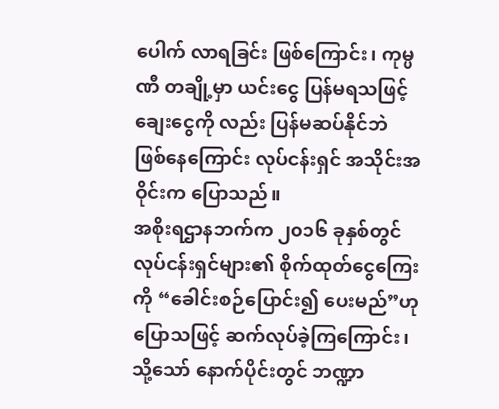ပေါက် လာရခြင်း ဖြစ်ကြောင်း၊ ကုမ္ပဏီ တချို့မှာ ယင်းငွေ ပြန်မရသဖြင့် ချေးငွေကို လည်း ပြန်မဆပ်နိုင်ဘဲ ဖြစ်နေကြောင်း လုပ်ငန်းရှင် အသိုင်းအဝိုင်းက ပြောသည်။
အစိုးရဌာနဘက်က ၂၀၁၆ ခုနှစ်တွင် လုပ်ငန်းရှင်များ၏ စိုက်ထုတ်ငွေကြေးကို “ခေါင်းစဉ်ပြောင်း၍ ပေးမည်”ဟု ပြောသဖြင့် ဆက်လုပ်ခဲ့ကြကြောင်း၊ သို့သော် နောက်ပိုင်းတွင် ဘဏ္ဍာ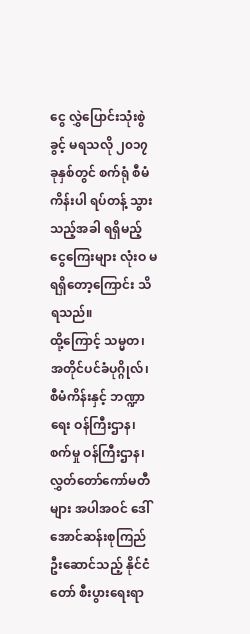ငွေ လွှဲပြောင်းသုံးစွဲ ခွင့် မရသလို ၂၀၁၇ ခုနှစ်တွင် စက်ရုံ စီမံကိန်းပါ ရပ်တန့် သွားသည့်အခါ ရရှိမည့် ငွေကြေးများ လုံးဝ မရရှိတော့ကြောင်း သိရသည်။
ထို့ကြောင့် သမ္မတ၊ အတိုင်ပင်ခံပုဂ္ဂိုလ်၊ စီမံကိန်းနှင့် ဘဏ္ဍာရေး ဝန်ကြီးဌာန၊ စက်မှု ဝန်ကြီးဌာန၊ လွှတ်တော်ကော်မတီများ အပါအဝင် ဒေါ်အောင်ဆန်းစုကြည် ဦးဆောင်သည့် နိုင်ငံတော် စီးပွားရေးရာ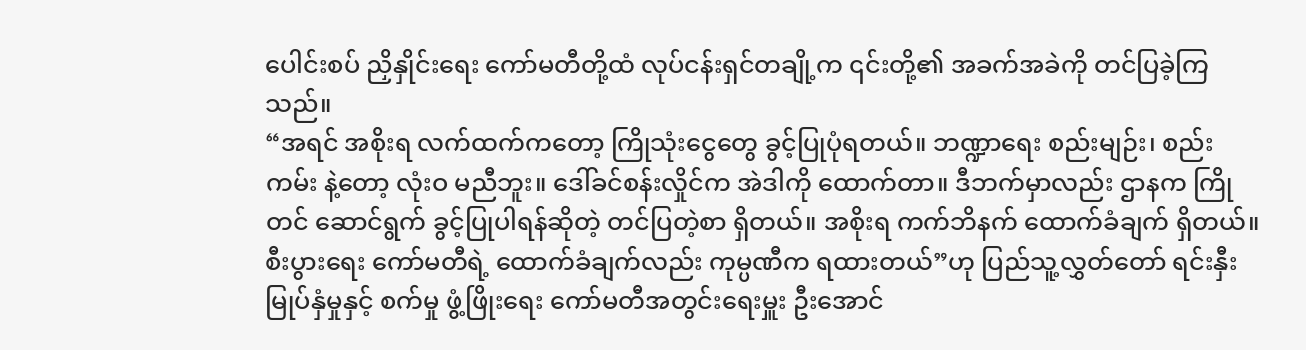ပေါင်းစပ် ညှိနှိုင်းရေး ကော်မတီတို့ထံ လုပ်ငန်းရှင်တချို့က ၎င်းတို့၏ အခက်အခဲကို တင်ပြခဲ့ကြသည်။
“အရင် အစိုးရ လက်ထက်ကတော့ ကြိုသုံးငွေတွေ ခွင့်ပြုပုံရတယ်။ ဘဏ္ဍာရေး စည်းမျဉ်း၊ စည်းကမ်း နဲ့တော့ လုံးဝ မညီဘူး။ ဒေါ်ခင်စန်းလှိုင်က အဲဒါကို ထောက်တာ။ ဒီဘက်မှာလည်း ဌာနက ကြိုတင် ဆောင်ရွက် ခွင့်ပြုပါရန်ဆိုတဲ့ တင်ပြတဲ့စာ ရှိတယ်။ အစိုးရ ကက်ဘိနက် ထောက်ခံချက် ရှိတယ်။ စီးပွားရေး ကော်မတီရဲ့ ထောက်ခံချက်လည်း ကုမ္ပဏီက ရထားတယ်”ဟု ပြည်သူ့လွှတ်တော် ရင်းနှီးမြုပ်နှံမှုနှင့် စက်မှု ဖွံ့ဖြိုးရေး ကော်မတီအတွင်းရေးမှူး ဦးအောင်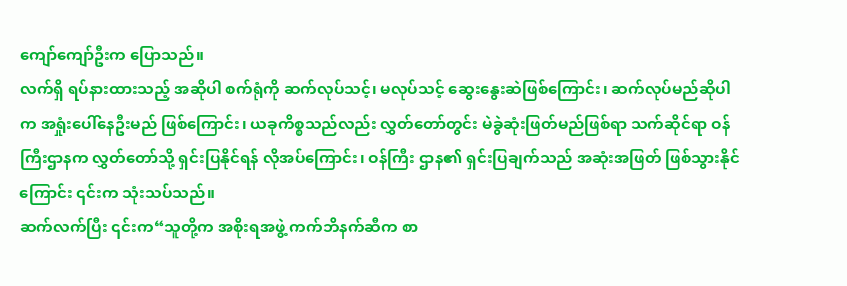ကျော်ကျော်ဦးက ပြောသည်။
လက်ရှိ ရပ်နားထားသည့် အဆိုပါ စက်ရုံကို ဆက်လုပ်သင့်၊ မလုပ်သင့် ဆွေးနွေးဆဲဖြစ်ကြောင်း၊ ဆက်လုပ်မည်ဆိုပါက အရှုံးပေါ်နေဦးမည် ဖြစ်ကြောင်း၊ ယခုကိစ္စသည်လည်း လွှတ်တော်တွင်း မဲခွဲဆုံးဖြတ်မည်ဖြစ်ရာ သက်ဆိုင်ရာ ဝန်ကြီးဌာနက လွှတ်တော်သို့ ရှင်းပြနိုင်ရန် လိုအပ်ကြောင်း၊ ဝန်ကြီး ဌာန၏ ရှင်းပြချက်သည် အဆုံးအဖြတ် ဖြစ်သွားနိုင်ကြောင်း ၎င်းက သုံးသပ်သည်။
ဆက်လက်ပြီး ၎င်းက“သူတို့က အစိုးရအဖွဲ့ ကက်ဘိနက်ဆီက စာ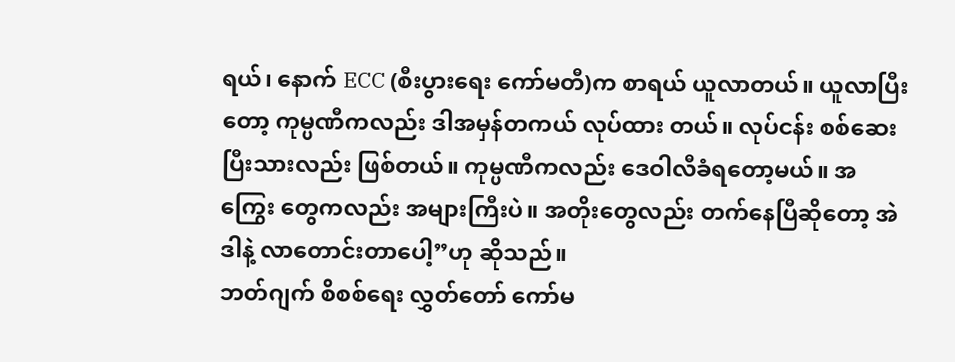ရယ်၊ နောက် ECC (စီးပွားရေး ကော်မတီ)က စာရယ် ယူလာတယ်။ ယူလာပြီးတော့ ကုမ္ပဏီကလည်း ဒါအမှန်တကယ် လုပ်ထား တယ်။ လုပ်ငန်း စစ်ဆေးပြီးသားလည်း ဖြစ်တယ်။ ကုမ္ပဏီကလည်း ဒေဝါလီခံရတော့မယ်။ အကြွေး တွေကလည်း အများကြီးပဲ။ အတိုးတွေလည်း တက်နေပြီဆိုတော့ အဲဒါနဲ့ လာတောင်းတာပေါ့”ဟု ဆိုသည်။
ဘတ်ဂျက် စိစစ်ရေး လွှတ်တော် ကော်မ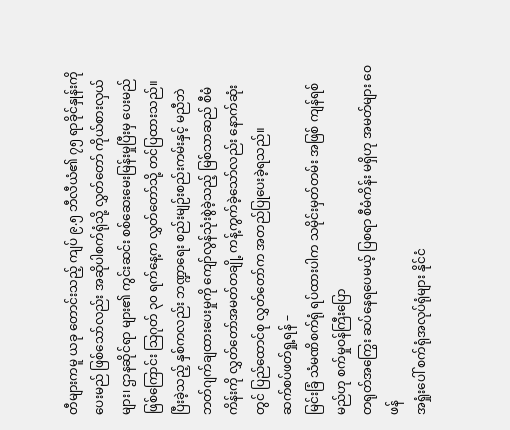တီများကမူ ယခု တောင်းသည့် ကျပ် ၉.၅ ဘီလီယံ၏ ၇၅ ရာခိုင်နှုန်းကို ပေးမည် ဖြစ်သော်လည်း အဆိုပါစက်ရုံသို့ လွှတ်တော် ကိုယ်စားလှယ်များ၊ ဌာနဆိုင်ရာ များ၏ ကွင်းဆင်း စစ်ဆေးမေးမြန်းမှုပြီးမှ ပေးမည် ဖြစ်ကြောင်း သြဂုတ် ၃၀ ရက်နေ့က လွှတ်တော်သို့ တင်ပြထားသည်။
ပြီးခဲ့သည့် နှစ်ကလည်း ဘဏ္ဍာရေး စည်းမျဉ်းစည်းကမ်းနှင့် မညီဘဲ ဘတ်ဂျက်ချထားပေးမှုကို ကျော်လွန်သုံးစွဲခဲ့သည့် မြစ်သာဆည် စီမံကိန်းကို လွှတ်တော်အမတ်တချို့ ကန့်ကွက်ခဲ့သော်လည်း နောက်ဆုံးတွင် ပြည်ထောင်စု လွှတ်တော်က အတည်ပြုပေးခဲ့ရသည်။
ဆက်စပ်ဖတ်ရှု့ရန် –
မြင်းခြံ သံမဏိစက်ရုံ ရပ်ထားပါက သမိုင်းမှတ်တမ်း အဖြစ် ကျန်ရစ်မည်ဟု စက်မှုဝန်ကြီးပြော
တရုတ်အကြွေး ဆပ်နေရပေမယ့် ပြစရာ စီမံကိန်း မရှိဟု အမတ်များ ဝေဖန်
အရှုံးပေါ် စက်ရုံအလုပ်ရုံများ နိုင်ငံ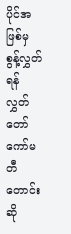ပိုင်အဖြစ်မှ စွန့်လွှတ်ရန် လွှတ်တော်ကော်မတီတောင်းဆို